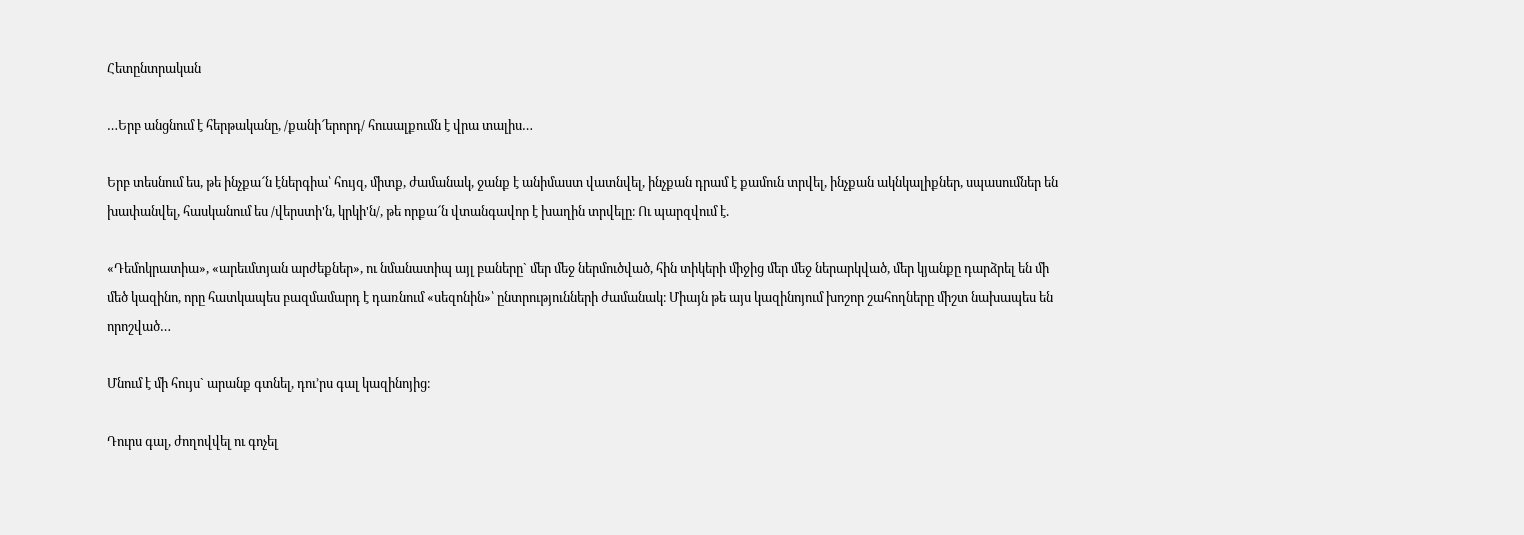Հետընտրական

…Երբ անցնում է հերթականը, /քանի՜երորդ/ հուսալքումն է վրա տալիս…

Երբ տեսնում ես, թե ինչքա՜ն էներգիա՝ հույզ, միտք, ժամանակ, ջանք է անիմաստ վատնվել, ինչքան դրամ է քամուն տրվել, ինչքան ակնկալիքներ, սպասումներ են խափանվել, հասկանում ես /վերստի'ն, կրկի'ն/, թե որքա՜ն վտանգավոր է խաղին տրվելը։ Ու պարզվում է.

«Դեմոկրատիա», «արեւմտյան արժեքներ», ու նմանատիպ այլ բաները` մեր մեջ ներմուծված, հին տիկերի միջից մեր մեջ ներարկված, մեր կյանքը դարձրել են մի մեծ կազինո, որը հատկապես բազմամարդ է դառնում «սեզոնին»՝ ընտրությունների ժամանակ։ Միայն թե այս կազինոյում խոշոր շահողները միշտ նախապես են որոշված…

Մնում է մի հույս` արանք գտնել, դու’րս գալ կազինոյից։

Դուրս գալ, ժողովվել ու գոչել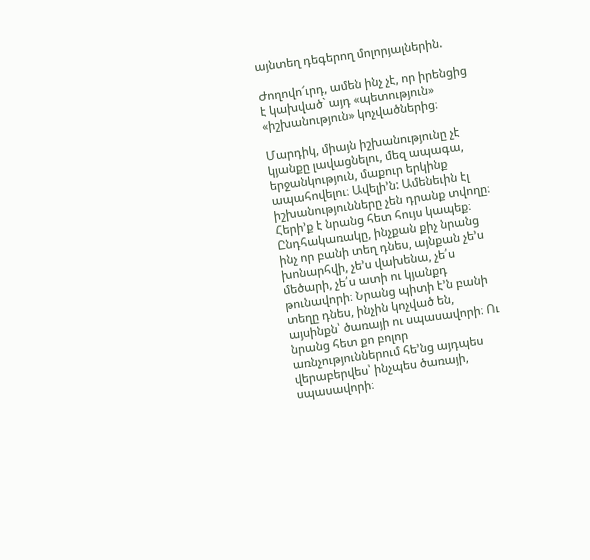այնտեղ դեգերող մոլորյալներին.

Ժողովո՜ւրդ, ամեն ինչ չէ, որ իրենցից է կախված` այդ «պետություն» «իշխանություն» կոչվածներից։

Մարդիկ, միայն իշխանությունը չէ կյանքը լավացնելու, մեզ ապագա, երջանկություն, մաքուր երկինք ապահովելու։ Ավելի’ն: Ամենեւին էլ իշխանությունները չեն դրանք տվողը։ Հերի’ք է նրանց հետ հույս կապեք։ Ընդհակառակը, ինչքան քիչ նրանց ինչ որ բանի տեղ դնես, այնքան չե’ս խոնարհվի, չե’ս վախենա, չե՛ս մեծարի, չե՛ս ատի ու կյանքդ թունավորի։ Նրանց պիտի է’ն բանի տեղը դնես, ինչին կոչված են, այսինքն՝ ծառայի ու սպասավորի։ Ու նրանց հետ քո բոլոր առնչություններում հե’նց այդպես վերաբերվես՝ ինչպես ծառայի, սպասավորի։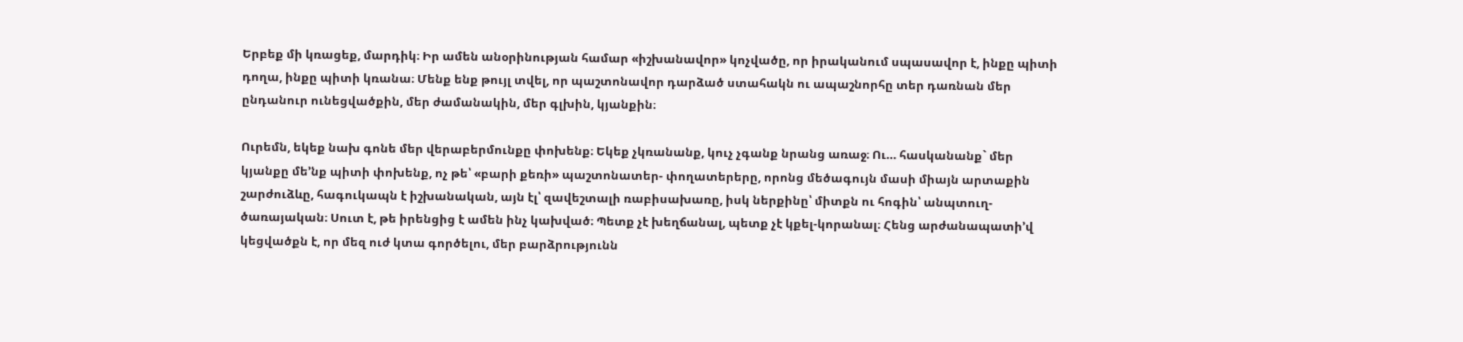Երբեք մի կռացեք, մարդիկ։ Իր ամեն անօրինության համար «իշխանավոր» կոչվածը, որ իրականում սպասավոր է, ինքը պիտի դողա, ինքը պիտի կռանա։ Մենք ենք թույլ տվել, որ պաշտոնավոր դարձած ստահակն ու ապաշնորհը տեր դառնան մեր ընդանուր ունեցվածքին, մեր ժամանակին, մեր գլխին, կյանքին։

Ուրեմն, եկեք նախ գոնե մեր վերաբերմունքը փոխենք։ Եկեք չկռանանք, կուչ չգանք նրանց առաջ։ Ու… հասկանանք` մեր կյանքը մե’նք պիտի փոխենք, ոչ թե՝ «բարի քեռի» պաշտոնատեր- փողատերերը, որոնց մեծագույն մասի միայն արտաքին շարժուձևը, հագուկապն է իշխանական, այն էլ՝ զավեշտալի ռաբիսախառը, իսկ ներքինը՝ միտքն ու հոգին՝ անպտուղ-ծառայական։ Սուտ է, թե իրենցից է ամեն ինչ կախված։ Պետք չէ խեղճանալ, պետք չէ կքել-կորանալ։ Հենց արժանապատի’վ կեցվածքն է, որ մեզ ուժ կտա գործելու, մեր բարձրությունն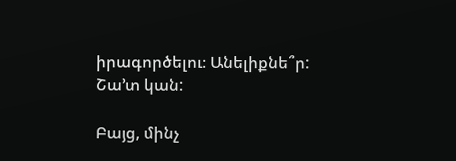իրագործելու։ Անելիքնե՞ր: Շա’տ կան:

Բայց, մինչ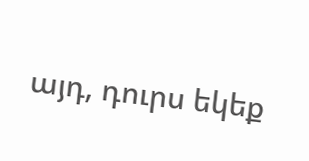այդ, դուրս եկեք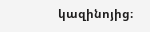կազինոյից։